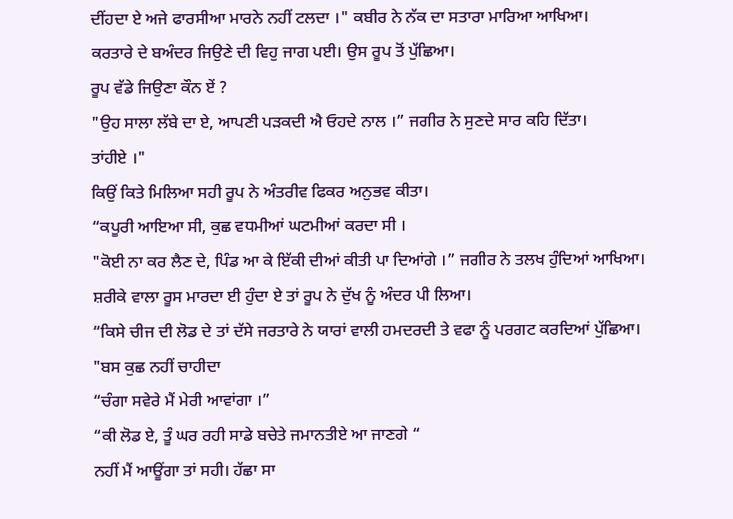ਦੀਂਹਦਾ ਏ ਅਜੇ ਫਾਰਸੀਆ ਮਾਰਨੇ ਨਹੀਂ ਟਲਦਾ ।" ਕਬੀਰ ਨੇ ਨੱਕ ਦਾ ਸਤਾਰਾ ਮਾਰਿਆ ਆਖਿਆ।
ਕਰਤਾਰੇ ਦੇ ਬਅੰਦਰ ਜਿਉਣੇ ਦੀ ਵਿਹੁ ਜਾਗ ਪਈ। ਉਸ ਰੂਪ ਤੋਂ ਪੁੱਛਿਆ।
ਰੂਪ ਵੱਡੇ ਜਿਉਣਾ ਕੌਨ ਏਂ ?
"ਉਹ ਸਾਲਾ ਲੱਬੇ ਦਾ ਏ, ਆਪਣੀ ਪੜਕਦੀ ਐ ਓਹਦੇ ਨਾਲ ।” ਜਗੀਰ ਨੇ ਸੁਣਦੇ ਸਾਰ ਕਹਿ ਦਿੱਤਾ।
ਤਾਂਹੀਏ ।"
ਕਿਉਂ ਕਿਤੇ ਮਿਲਿਆ ਸਹੀ ਰੂਪ ਨੇ ਅੰਤਰੀਵ ਫਿਕਰ ਅਨੁਭਵ ਕੀਤਾ।
“ਕਪੂਰੀ ਆਇਆ ਸੀ, ਕੁਛ ਵਧਮੀਆਂ ਘਟਮੀਆਂ ਕਰਦਾ ਸੀ ।
"ਕੋਈ ਨਾ ਕਰ ਲੈਣ ਦੇ, ਪਿੰਡ ਆ ਕੇ ਇੱਕੀ ਦੀਆਂ ਕੀਤੀ ਪਾ ਦਿਆਂਗੇ ।” ਜਗੀਰ ਨੇ ਤਲਖ ਹੁੰਦਿਆਂ ਆਖਿਆ।
ਸ਼ਰੀਕੇ ਵਾਲਾ ਰੂਸ ਮਾਰਦਾ ਈ ਹੁੰਦਾ ਏ ਤਾਂ ਰੂਪ ਨੇ ਦੁੱਖ ਨੂੰ ਅੰਦਰ ਪੀ ਲਿਆ।
“ਕਿਸੇ ਚੀਜ ਦੀ ਲੋਡ ਦੇ ਤਾਂ ਦੱਸੇ ਜਰਤਾਰੇ ਨੇ ਯਾਰਾਂ ਵਾਲੀ ਹਮਦਰਦੀ ਤੇ ਵਫਾ ਨੂੰ ਪਰਗਟ ਕਰਦਿਆਂ ਪੁੱਛਿਆ।
"ਬਸ ਕੁਛ ਨਹੀਂ ਚਾਹੀਦਾ
“ਚੰਗਾ ਸਵੇਰੇ ਮੈਂ ਮੇਰੀ ਆਵਾਂਗਾ ।”
“ਕੀ ਲੋਡ ਏ, ਤੂੰ ਘਰ ਰਹੀ ਸਾਡੇ ਬਚੇਤੇ ਜਮਾਨਤੀਏ ਆ ਜਾਣਗੇ “
ਨਹੀਂ ਮੈਂ ਆਊਂਗਾ ਤਾਂ ਸਹੀ। ਹੱਛਾ ਸਾ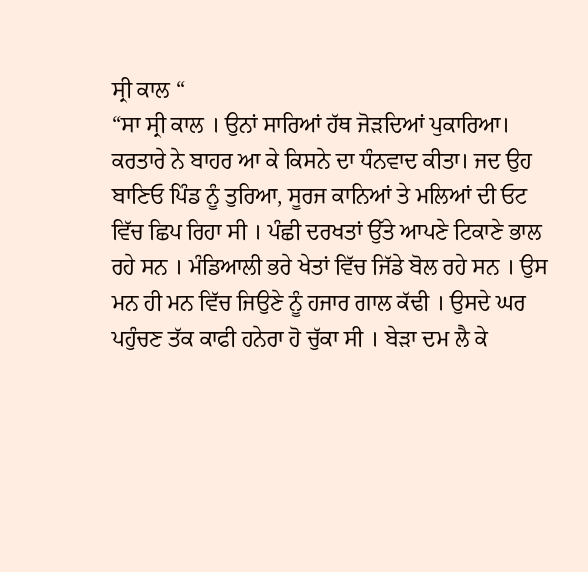ਸ੍ਰੀ ਕਾਲ “
“ਸਾ ਸ੍ਰੀ ਕਾਲ । ਉਨਾਂ ਸਾਰਿਆਂ ਹੱਥ ਜੋੜਦਿਆਂ ਪੁਕਾਰਿਆ।
ਕਰਤਾਰੇ ਨੇ ਬਾਹਰ ਆ ਕੇ ਕਿਸਨੇ ਦਾ ਧੰਨਵਾਦ ਕੀਤਾ। ਜਦ ਉਹ ਬਾਣਿਓ ਪਿੰਡ ਨੂੰ ਤੁਰਿਆ, ਸੂਰਜ ਕਾਨਿਆਂ ਤੇ ਮਲਿਆਂ ਦੀ ਓਟ ਵਿੱਚ ਛਿਪ ਰਿਹਾ ਸੀ । ਪੰਛੀ ਦਰਖਤਾਂ ਉੱਤੇ ਆਪਣੇ ਟਿਕਾਣੇ ਭਾਲ ਰਹੇ ਸਨ । ਮੰਡਿਆਲੀ ਭਰੇ ਖੇਤਾਂ ਵਿੱਚ ਜਿੱਡੇ ਬੋਲ ਰਹੇ ਸਨ । ਉਸ ਮਨ ਹੀ ਮਨ ਵਿੱਚ ਜਿਉਣੇ ਨੂੰ ਹਜਾਰ ਗਾਲ ਕੱਢੀ । ਉਸਦੇ ਘਰ ਪਹੁੰਚਣ ਤੱਕ ਕਾਫੀ ਹਨੇਰਾ ਹੋ ਚੁੱਕਾ ਸੀ । ਬੇੜਾ ਦਮ ਲੈ ਕੇ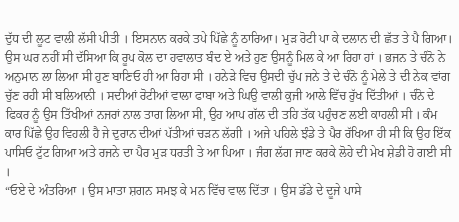ਦੁੱਧ ਦੀ ਲੂਟ ਵਾਲੀ ਲੱਸੀ ਪੀਤੀ । ਇਸਨਾਨ ਕਰਕੇ ਤਪੇ ਪਿੱਛੇ ਨੂੰ ਠਾਰਿਆ। ਮੁੜ ਰੋਟੀ ਪਾ ਕੇ ਦਲਾਨ ਦੀ ਛੱਤ ਤੇ ਪੈ ਗਿਆ।
ਉਸ ਘਰ ਨਹੀਂ ਸੀ ਦੱਸਿਆ ਕਿ ਰੂਪ ਕੋਲ ਦਾ ਹਵਾਲਾਤ ਬੰਦ ਏ ਅਤੇ ਹੁਣ ਉਸਨੂੰ ਮਿਲ ਕੇ ਆ ਰਿਹਾ ਹਾਂ । ਭਜਨ ਤੇ ਚੰਨੋ ਨੇ ਅਨੁਮਾਨ ਲਾ ਲਿਆ ਸੀ ਹੁਣ ਬਾਣਿਓ ਹੀ ਆ ਰਿਹਾ ਸੀ । ਹਨੇੜੇ ਵਿਚ ਉਸਦੀ ਚੁੱਪ ਜਨੇ ਤੇ ਦੇ ਚੰਨੋ ਨੂੰ ਮੇਲੇ ਤੇ ਦੀ ਨੇਕ ਵਾਂਗ ਚੁੱਣ ਰਹੀ ਸੀ ਬਲਿਆਨੀ । ਸਦੀਆਂ ਰੋਟੀਆਂ ਵਾਲਾ ਫਾਬਾ ਅਤੇ ਘਿਉ ਵਾਲੀ ਕੁਜੀ ਆਲੇ ਵਿੱਚ ਰੁੱਖ ਦਿੱਤੀਆਂ । ਚੰਨੋ ਦੇ ਫਿਕਰ ਨੂੰ ਉਸ ਤਿੱਖੀਆਂ ਨਜਰਾਂ ਨਾਲ ਤਾਗ ਲਿਆ ਸੀ, ਉਹ ਆਪ ਗੱਲ ਦੀ ਤਹਿ ਤੱਕ ਪਹੁੰਚਣ ਲਈ ਕਾਹਲੀ ਸੀ । ਕੰਮ ਕਾਰ ਪਿੱਛੇ ਉਹ ਵਿਹਲੀ ਹੈ ਜੇ ਦੁਰਾਨ ਦੀਆਂ ਪੱਤੀਆਂ ਚੜਨ ਲੱਗੀ । ਅਜੇ ਪਹਿਲੇ ਝੰਡੇ ਤੇ ਪੈਰ ਰੱਖਿਆ ਹੀ ਸੀ ਕਿ ਉਹ ਇੱਕ ਪਾਸਿਓ ਟੁੱਟ ਗਿਆ ਅਤੇ ਰਜਨੇ ਦਾ ਪੈਰ ਮੁੜ ਧਰਤੀ ਤੇ ਆ ਪਿਆ । ਜੰਗ ਲੱਗ ਜਾਣ ਕਰਕੇ ਲੋਹੇ ਦੀ ਮੇਖ ਸ਼ੇਡੀ ਹੋ ਗਈ ਸੀ ।
“ਓਏ ਦੇ ਅੰਤਰਿਆ । ਉਸ ਮਾਤਾ ਸ਼ਗਨ ਸਮਝ ਕੇ ਮਨ ਵਿੱਚ ਵਾਲ ਦਿੱਤਾ । ਉਸ ਡੱਡੇ ਦੇ ਦੂਜੇ ਪਾਸੇ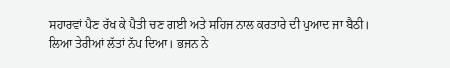ਸਹਾਰਵਾਂ ਪੈਣ ਰੱਖ ਕੇ ਪੈਤੀ ਚਣ ਗਈ ਅਤੇ ਸਹਿਜ ਨਾਲ ਕਰਤਾਰੇ ਦੀ ਪੁਆਦ ਜਾ ਬੈਠੀ।
ਲਿਆ ਤੇਰੀਆਂ ਲੱਤਾਂ ਨੱਪ ਦਿਆ। ਭਜਨ ਨੇ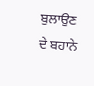ਬੁਲਾਉਣ ਦੇ ਬਹਾਨੇ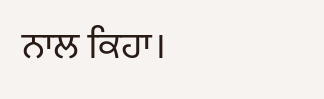ਨਾਲ ਕਿਹਾ।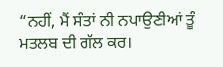“ਨਹੀਂ, ਮੈਂ ਸੰਤਾਂ ਨੀ ਨਪਾਉਣੀਆਂ ਤੂੰ ਮਤਲਬ ਦੀ ਗੱਲ ਕਰ।